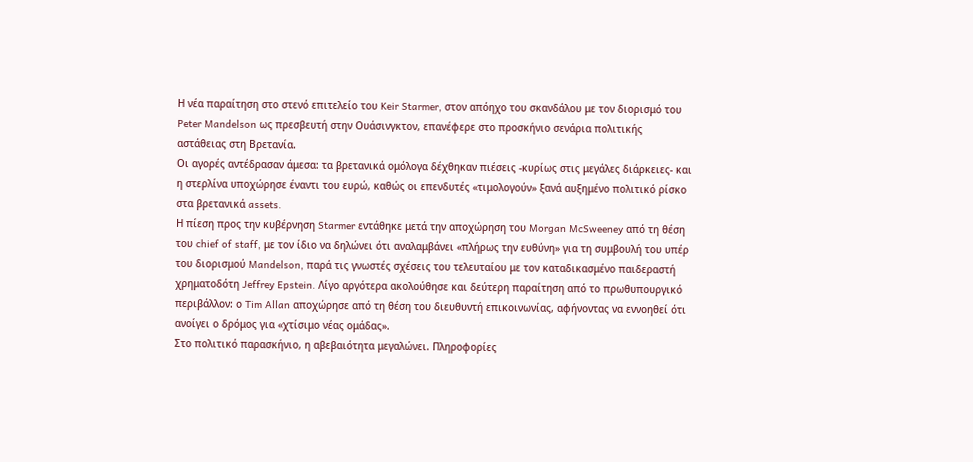Η νέα παραίτηση στο στενό επιτελείο του Keir Starmer, στον απόηχο του σκανδάλου με τον διορισμό του Peter Mandelson ως πρεσβευτή στην Ουάσινγκτον, επανέφερε στο προσκήνιο σενάρια πολιτικής αστάθειας στη Βρετανία.
Οι αγορές αντέδρασαν άμεσα: τα βρετανικά ομόλογα δέχθηκαν πιέσεις -κυρίως στις μεγάλες διάρκειες- και η στερλίνα υποχώρησε έναντι του ευρώ, καθώς οι επενδυτές «τιμολογούν» ξανά αυξημένο πολιτικό ρίσκο στα βρετανικά assets.
Η πίεση προς την κυβέρνηση Starmer εντάθηκε μετά την αποχώρηση του Morgan McSweeney από τη θέση του chief of staff, με τον ίδιο να δηλώνει ότι αναλαμβάνει «πλήρως την ευθύνη» για τη συμβουλή του υπέρ του διορισμού Mandelson, παρά τις γνωστές σχέσεις του τελευταίου με τον καταδικασμένο παιδεραστή χρηματοδότη Jeffrey Epstein. Λίγο αργότερα ακολούθησε και δεύτερη παραίτηση από το πρωθυπουργικό περιβάλλον: ο Tim Allan αποχώρησε από τη θέση του διευθυντή επικοινωνίας, αφήνοντας να εννοηθεί ότι ανοίγει ο δρόμος για «χτίσιμο νέας ομάδας».
Στο πολιτικό παρασκήνιο, η αβεβαιότητα μεγαλώνει. Πληροφορίες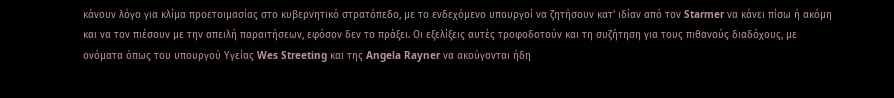κάνουν λόγο για κλίμα προετοιμασίας στο κυβερνητικό στρατόπεδο, με το ενδεχόμενο υπουργοί να ζητήσουν κατ’ ιδίαν από τον Starmer να κάνει πίσω ή ακόμη και να τον πιέσουν με την απειλή παραιτήσεων, εφόσον δεν το πράξει. Οι εξελίξεις αυτές τροφοδοτούν και τη συζήτηση για τους πιθανούς διαδόχους, με ονόματα όπως του υπουργού Υγείας Wes Streeting και της Angela Rayner να ακούγονται ήδη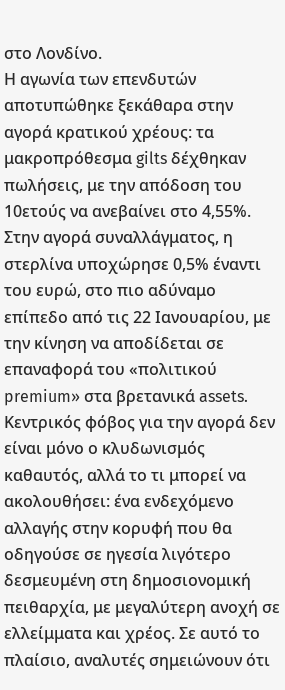στο Λονδίνο.
Η αγωνία των επενδυτών αποτυπώθηκε ξεκάθαρα στην αγορά κρατικού χρέους: τα μακροπρόθεσμα gilts δέχθηκαν πωλήσεις, με την απόδοση του 10ετούς να ανεβαίνει στο 4,55%. Στην αγορά συναλλάγματος, η στερλίνα υποχώρησε 0,5% έναντι του ευρώ, στο πιο αδύναμο επίπεδο από τις 22 Ιανουαρίου, με την κίνηση να αποδίδεται σε επαναφορά του «πολιτικού premium» στα βρετανικά assets.
Κεντρικός φόβος για την αγορά δεν είναι μόνο ο κλυδωνισμός καθαυτός, αλλά το τι μπορεί να ακολουθήσει: ένα ενδεχόμενο αλλαγής στην κορυφή που θα οδηγούσε σε ηγεσία λιγότερο δεσμευμένη στη δημοσιονομική πειθαρχία, με μεγαλύτερη ανοχή σε ελλείμματα και χρέος. Σε αυτό το πλαίσιο, αναλυτές σημειώνουν ότι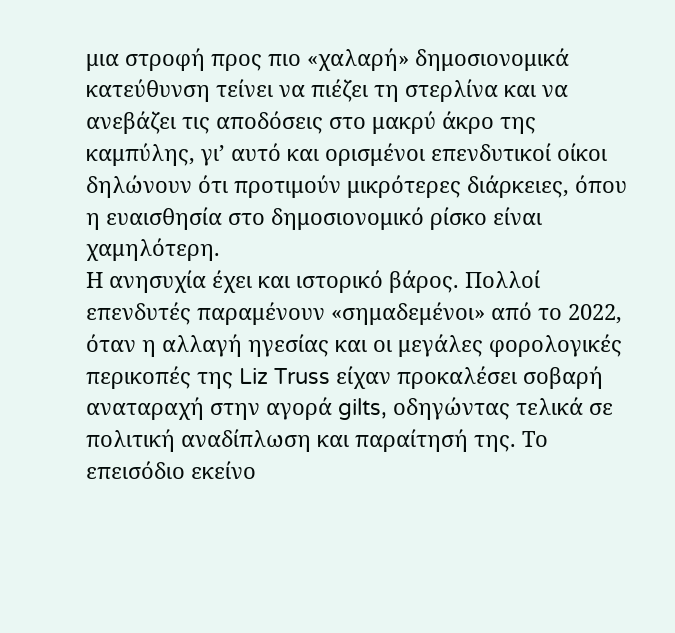μια στροφή προς πιο «χαλαρή» δημοσιονομικά κατεύθυνση τείνει να πιέζει τη στερλίνα και να ανεβάζει τις αποδόσεις στο μακρύ άκρο της καμπύλης, γι’ αυτό και ορισμένοι επενδυτικοί οίκοι δηλώνουν ότι προτιμούν μικρότερες διάρκειες, όπου η ευαισθησία στο δημοσιονομικό ρίσκο είναι χαμηλότερη.
Η ανησυχία έχει και ιστορικό βάρος. Πολλοί επενδυτές παραμένουν «σημαδεμένοι» από το 2022, όταν η αλλαγή ηγεσίας και οι μεγάλες φορολογικές περικοπές της Liz Truss είχαν προκαλέσει σοβαρή αναταραχή στην αγορά gilts, οδηγώντας τελικά σε πολιτική αναδίπλωση και παραίτησή της. Το επεισόδιο εκείνο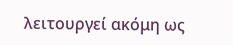λειτουργεί ακόμη ως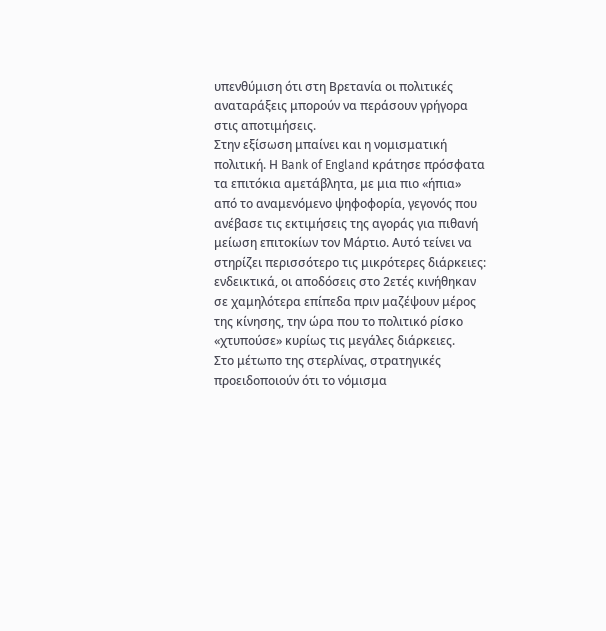υπενθύμιση ότι στη Βρετανία οι πολιτικές αναταράξεις μπορούν να περάσουν γρήγορα στις αποτιμήσεις.
Στην εξίσωση μπαίνει και η νομισματική πολιτική. Η Bank of England κράτησε πρόσφατα τα επιτόκια αμετάβλητα, με μια πιο «ήπια» από το αναμενόμενο ψηφοφορία, γεγονός που ανέβασε τις εκτιμήσεις της αγοράς για πιθανή μείωση επιτοκίων τον Μάρτιο. Αυτό τείνει να στηρίζει περισσότερο τις μικρότερες διάρκειες: ενδεικτικά, οι αποδόσεις στο 2ετές κινήθηκαν σε χαμηλότερα επίπεδα πριν μαζέψουν μέρος της κίνησης, την ώρα που το πολιτικό ρίσκο «χτυπούσε» κυρίως τις μεγάλες διάρκειες.
Στο μέτωπο της στερλίνας, στρατηγικές προειδοποιούν ότι το νόμισμα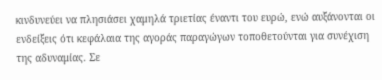κινδυνεύει να πλησιάσει χαμηλά τριετίας έναντι του ευρώ, ενώ αυξάνονται οι ενδείξεις ότι κεφάλαια της αγοράς παραγώγων τοποθετούνται για συνέχιση της αδυναμίας. Σε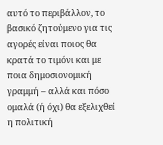αυτό το περιβάλλον, το βασικό ζητούμενο για τις αγορές είναι ποιος θα κρατά το τιμόνι και με ποια δημοσιονομική γραμμή – αλλά και πόσο ομαλά (ή όχι) θα εξελιχθεί η πολιτική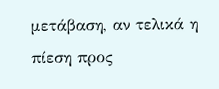μετάβαση, αν τελικά η πίεση προς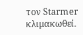τον Starmer κλιμακωθεί.